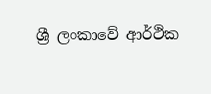ශ්‍රී ලංකාවේ ආර්ථික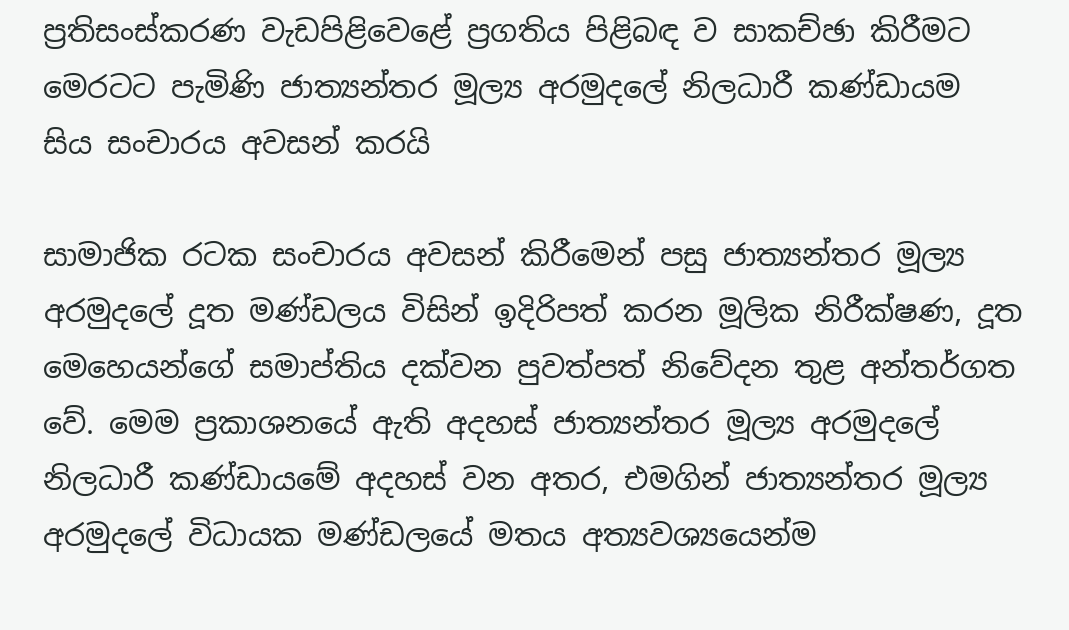ප්‍රතිසංස්කරණ වැඩපිළිවෙළේ ප්‍රගතිය පිළිබඳ ව සාකච්ඡා කිරීමට මෙරටට පැමිණි ජාත්‍යන්තර මූල්‍ය අරමුදලේ නිලධාරී කණ්ඩායම සිය සංචාරය අවසන් කරයි

සාමාජික රටක සංචාරය අවසන් කිරීමෙන් පසු ජාත්‍යන්තර මූල්‍ය අරමුදලේ දූත මණ්ඩලය විසින් ඉදිරිපත් කරන මූලික නිරීක්ෂණ, දූත මෙහෙයන්ගේ සමාප්තිය දක්වන පුවත්පත් නිවේදන තුළ අන්තර්ගත වේ. මෙම ප්‍රකාශනයේ ඇති අදහස් ජාත්‍යන්තර මූල්‍ය අරමුදලේ නිලධාරී කණ්ඩායමේ අදහස් වන අතර, එමගින් ජාත්‍යන්තර මූල්‍ය අරමුදලේ විධායක මණ්ඩලයේ මතය අත්‍යවශ්‍යයෙන්ම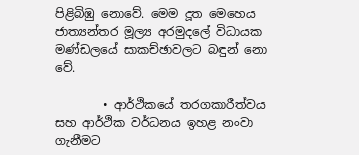පිළිබිඹු නොවේ. මෙම දූත මෙහෙය ජාත්‍යන්තර මූල්‍ය අරමුදලේ විධායක මණ්ඩලයේ සාකච්ඡාවලට බඳුන් නො වේ.

        • ආර්ථිකයේ තරගකාරීත්වය සහ ආර්ථික වර්ධනය ඉහළ නංවා ගැනීමට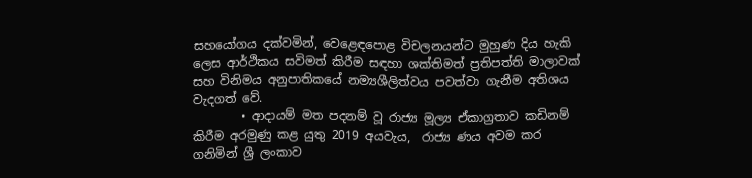සහ‍යෝගය දක්වමින්, වෙ‍ළෙඳපොළ විචලනයන්ට මුහුණ දිය හැකි ලෙස ආර්ථිකය සවිමත් කිරීම සඳහා ශක්තිමත් ප්‍රතිපත්ති මාලාවක් සහ විනිමය අනුපාතිකයේ නම්‍යශීලිත්වය පවත්වා ගැනීම අතිශය වැදගත් වේ.
        • ආදායම් මත පදනම් වූ රාජ්‍ය මූල්‍ය ඒකාග්‍රතාව කඩිනම් කිරීම අරමුණු කළ යුතු 2019 අයවැය,  රාජ්‍ය ණය අවම කර ගනිමින් ශ්‍රී ලංකාව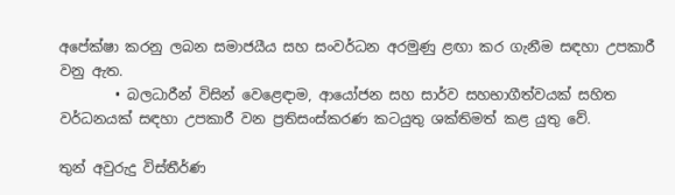අපේක්ෂා කරනු ලබන සමාජයීය සහ සංවර්ධන අරමුණු ළඟා කර ගැනීම සඳහා උපකාරී වනු ඇත.
        • බලධාරීන් විසින් වෙ‍ළෙඳාම, ආයෝජන සහ සාර්ව සහභාගීත්වයක් සහිත වර්ධනයක් සඳහා උපකාරී වන ප්‍රතිසංස්කරණ කටයුතු ශක්තිමත් කළ යුතු වේ.

තුන් අවුරුදු විස්තීර්ණ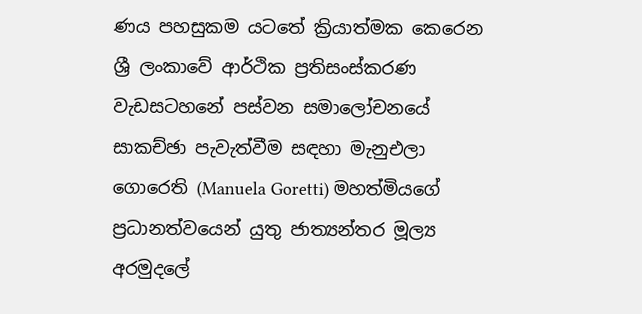ණය පහසුකම යටතේ ක්‍රියාත්මක කෙරෙන ශ්‍රී ලංකාවේ ආර්ථික ප්‍රතිසංස්කරණ වැඩසටහනේ පස්වන සමාලෝචනයේ සාකච්ඡා පැවැත්වීම සඳහා මැනුඑලා ගොරෙති (Manuela Goretti) මහත්මියගේ ප්‍රධානත්වයෙන් යුතු ජාත්‍යන්තර මූල්‍ය අරමුදලේ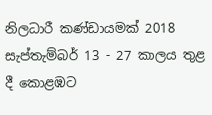නිලධාරී කණ්ඩායමක් 2018 සැප්තැම්බර් 13 - 27 කාලය තුළ දී කොළඹට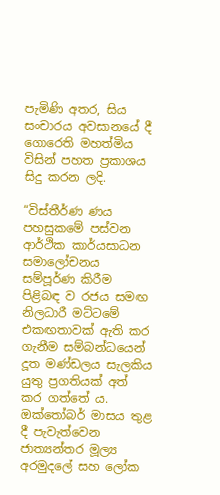පැමිණි අතර, සිය සංචාරය අවසානයේ දී ගොරෙති මහත්මිය විසින් පහත ප්‍රකාශය සිදු කරන ලදි.

“විස්තීර්ණ ණය පහසුකමේ පස්වන ආර්ථික කාර්යසාධන සමාලෝචනය සම්පූර්ණ කිරීම පිළිබඳ ව රජය සමඟ නිලධාරී මට්ටමේ එකඟතාවක් ඇති කර ගැනීම සම්බන්ධයෙන් දූත මණ්ඩලය සැලකිය යුතු ප්‍රගතියක් අත් කර ගත්තේ ය.  ඔක්තෝබර් මාසය තුළ දී පැවැත්වෙන ජාත්‍යන්තර මූල්‍ය අරමුදලේ සහ ලෝක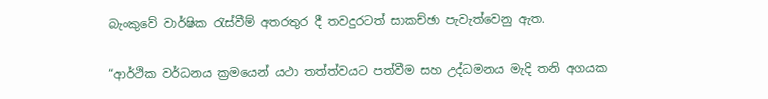බැංකුවේ වාර්ෂික රැස්වීම් අතරතුර දී තවදුරටත් සාකච්ඡා පැවැත්වෙනු ඇත.

“ආර්ථික වර්ධනය ක්‍රමයෙන් යථා තත්ත්වයට පත්වීම සහ උද්ධමනය මැදි තනි අගයක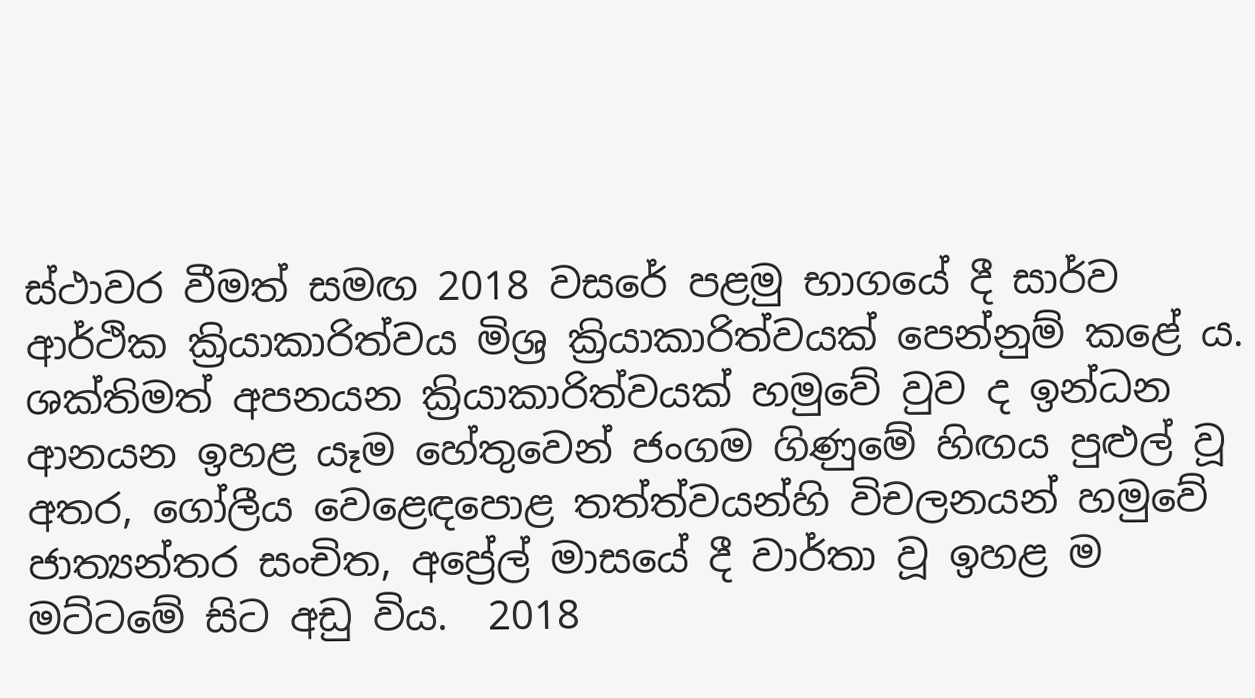ස්ථාවර වීමත් සමඟ 2018 වසරේ පළමු භාගයේ දී සාර්ව ආර්ථික ක්‍රියාකාරිත්වය මිශ්‍ර ක්‍රියාකාරිත්වයක් පෙන්නුම් කළේ ය.  ශක්තිමත් අපනයන ක්‍රියාකාරිත්වයක් හමුවේ වුව ද ඉන්ධන ආනයන ඉහළ යෑම හේතුවෙන් ජංගම ගිණුමේ හිඟය පුළුල් වූ අතර, ගෝලීය වෙළෙඳපොළ තත්ත්වයන්හි විචලනයන් හමුවේ ජාත්‍යන්තර සංචිත, අප්‍රේල් මාසයේ දී වාර්තා වූ ඉහළ ම මට්ටමේ සිට අඩු විය.  2018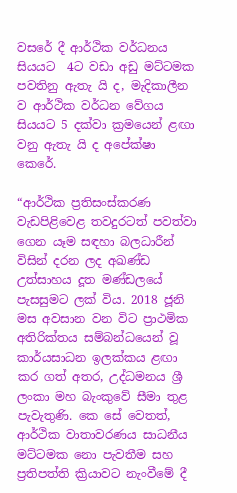වසරේ දී ආර්ථික වර්ධනය සියයට  4ට වඩා අඩු මට්ට‍මක පවතිනු ඇතැ යි ද, මැදිකාලීන ව ආර්ථික වර්ධන වේගය සියයට 5 දක්වා ක්‍රමයෙන් ළඟා වනු ඇතැ යි ද අපේක්ෂා කෙරේ.

“ආර්ථික ප්‍රතිසංස්කරණ වැඩපිළිවෙළ තවදුරටත් පවත්වා ගෙන යෑම සඳහා බලධාරීන් විසින් දරන ලද අඛණ්ඩ උත්සාහය දූත මණ්ඩලයේ පැසසුමට ලක් විය. 2018 ජූනි මස අවසාන වන විට ප්‍රාථමික අතිරික්තය සම්බන්ධයෙන් වූ කාර්යසාධන ඉලක්කය ළඟා කර ගත් අතර, උද්ධමනය ශ්‍රී ලංකා මහ බැංකුවේ සීමා තුළ පැවැතුණි. කෙ සේ වෙතත්, ආර්ථික වාතාවරණය සාධනීය මට්ටමක නො පැවතීම සහ ප්‍රතිපත්ති ක්‍රියාවට නැංවීමේ දී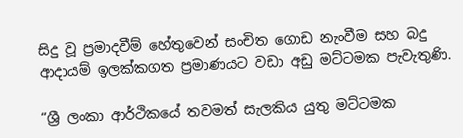සිදු වූ ප්‍රමාදවීම් හේතුවෙන් සංචිත ගොඩ නැංවීම සහ බදු ආදායම් ඉලක්කගත ප්‍රමාණයට වඩා අඩු මට්ටමක පැවැතුණි.

“ශ්‍රී ලංකා ආර්ථිකයේ තවමත් සැලකිය යුතු මට්ටමක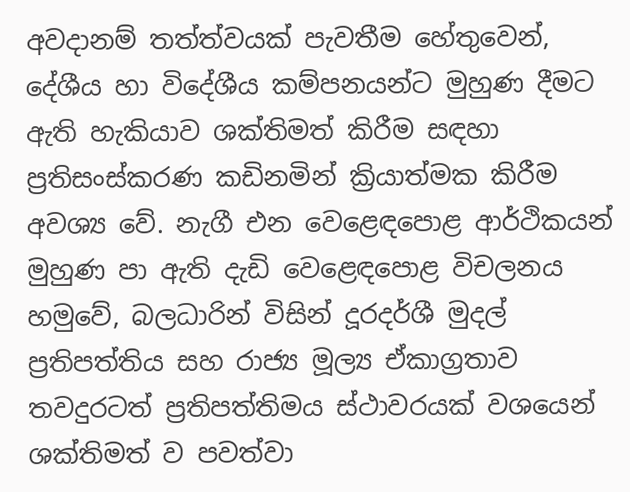අවදානම් තත්ත්වයක් පැවතීම හේතුවෙන්, දේශීය හා විදේශීය කම්පනයන්ට මුහුණ දීමට ඇති හැකියාව ශක්තිමත් කිරීම සඳහා ප්‍රතිසංස්කරණ කඩිනමින් ක්‍රියාත්මක කිරීම අවශ්‍ය වේ. නැගී එන වෙළෙඳපොළ ආර්ථිකයන් මුහුණ පා ඇති දැඩි වෙ‍ළෙඳපොළ විචලනය හමුවේ, බලධාරින් විසින් දූරදර්ශී මුදල් ප්‍රතිපත්තිය සහ රාජ්‍ය මූල්‍ය ඒකාග්‍රතාව තවදුරටත් ප්‍රතිපත්තිමය ස්ථාවරයක් වශයෙන් ශක්තිමත් ව පවත්වා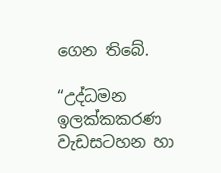ගෙන තිබේ.

“උද්ධමන ඉලක්කකරණ වැඩසටහන හා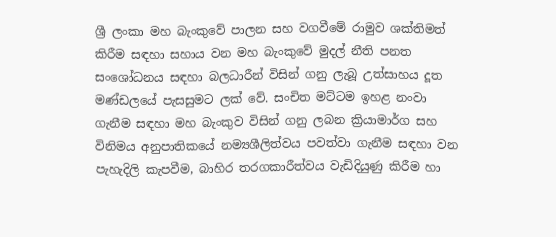ශ්‍රී ලංකා මහ බැංකුවේ පාලන සහ වගවීමේ රාමුව ශක්තිමත් කිරීම සඳහා සහාය වන මහ බැංකුවේ මුදල් නීති පනත සං‍ශෝධනය සඳහා බලධාරීන් විසින් ගනු ලැබූ උත්සාහය දූත මණ්ඩලයේ පැසසුමට ලක් වේ. සංචිත මට්ටම ඉහළ නංවා ගැනීම සඳහා මහ බැංකුව විසින් ගනු ලබන ක්‍රියාමාර්ග සහ විනිමය අනුපාතිකයේ නම්‍යශීලිත්වය පවත්වා ගැනීම සඳහා වන පැහැදිලි කැපවීම, බාහිර තරගකාරීත්වය වැඩිදියුණු කිරීම හා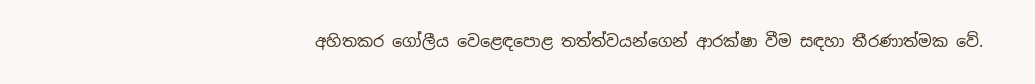අහිතකර‍ ගෝලීය වෙ‍ළෙඳපොළ තත්ත්වයන්ගෙන් ආරක්ෂා වීම සඳහා තීරණාත්මක වේ.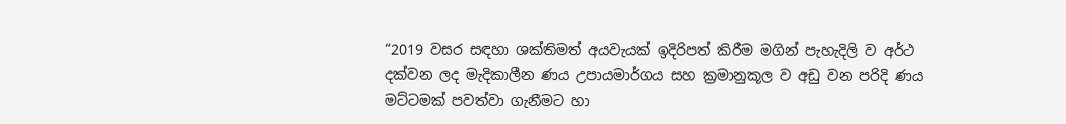“2019 වසර සඳහා ශක්තිමත් අයවැයක් ඉදිරිපත් කිරීම මගින් පැහැදිලි ව අර්ථ දක්වන ලද මැදිකාලීන ණය උපායමාර්ගය සහ ක්‍රමානුකූල ව අඩු වන පරිදි ණය මට්ටමක් පවත්වා ගැනීමට හා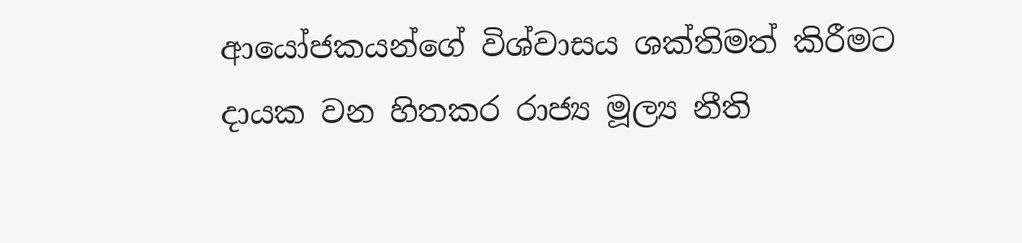ආයෝජකයන්ගේ විශ්වාසය ශක්තිමත් කිරීමට දායක වන හිතකර රාජ්‍ය මූල්‍ය නීති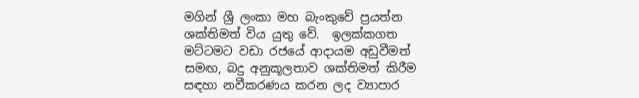මගින් ශ්‍රී ලංකා මහ බැංකුවේ ප්‍රයත්න ශක්තිමත් විය යුතු වේ.  ඉලක්කගත මට්ටමට වඩා රජයේ ආදායම අඩුවීමත් සමඟ, බදු අනුකූලතාව ශක්තිමත් කිරීම සඳහා නවීකරණය කරන ලද ව්‍යාපාර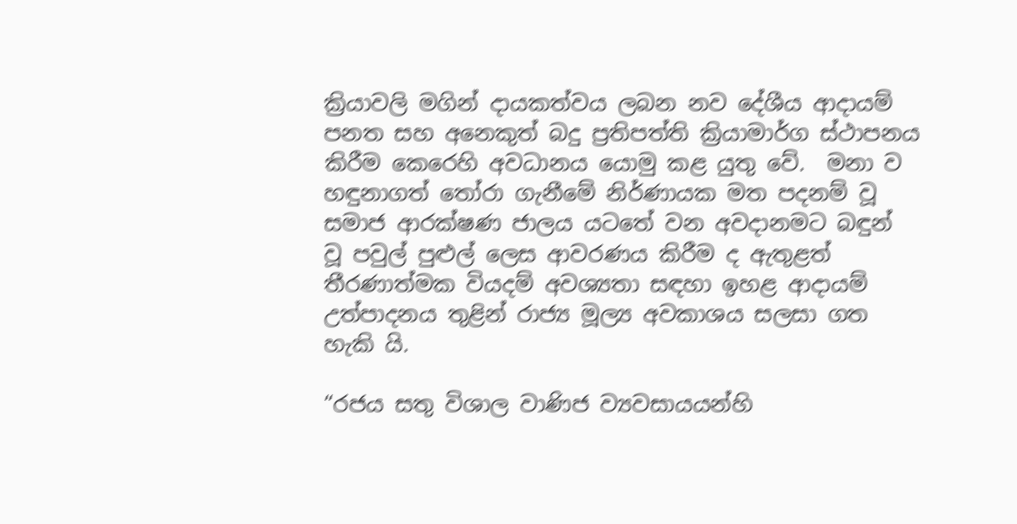ක්‍රියාවලි මගින් දායකත්වය ලබන නව දේශීය ආදායම් පනත සහ අනෙකුත් බදු ප්‍රතිපත්ති ක්‍රියාමාර්ග ස්ථාපනය කිරීම කෙරෙහි අවධානය යොමු කළ යුතු වේ.  මනා ව හඳුනාගත් තෝරා ගැනීමේ නිර්ණායක මත පදනම් වූ සමාජ ආරක්ෂණ ජාලය යටතේ ‍වන අවදානමට බඳුන් වූ පවුල් පුළුල් ලෙස ආවරණය කිරීම ද ඇතුළත් තීරණාත්මක වියදම් අවශ්‍යතා සඳහා ඉහළ ආදායම් උත්පාදනය තුළින් රාජ්‍ය මූල්‍ය අවකාශය සලසා ගත හැකි යි.

“රජය සතු විශාල වාණිජ ව්‍යවසායයන්හි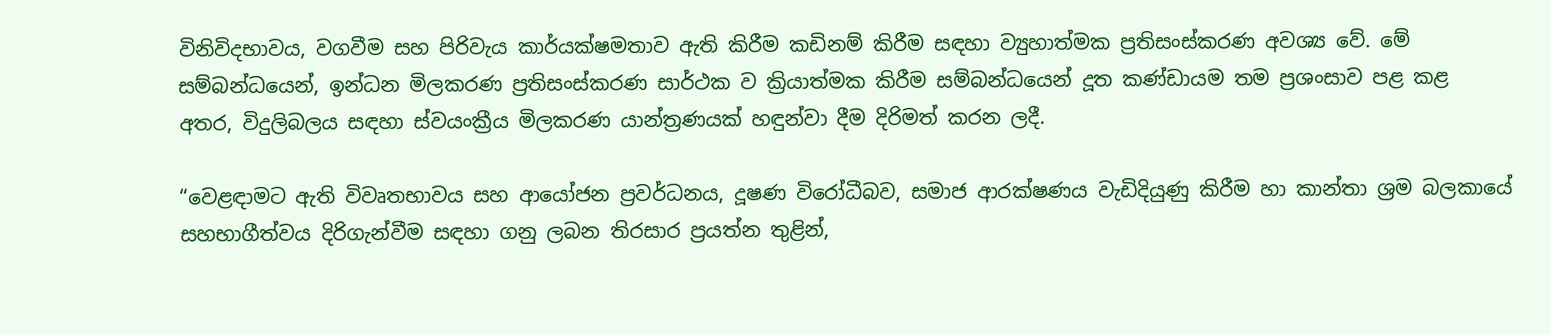විනිවිදභාවය, වගවීම සහ පිරිවැය කාර්යක්ෂමතාව ඇති කිරීම කඩිනම් කිරීම සඳහා ව්‍යුහාත්මක ප්‍රතිසංස්කරණ අවශ්‍ය වේ. මේ සම්බන්ධයෙන්, ඉන්ධන මිලකරණ ප්‍රතිසංස්කරණ සාර්ථක ව ක්‍රියාත්මක කිරීම සම්බන්ධයෙන් දූත කණ්ඩායම තම ප්‍රශංසාව පළ කළ අතර, විදුලිබලය සඳහා ස්වයංක්‍රීය මිලකරණ යාන්ත්‍රණයක් හඳුන්වා දීම දිරිමත් කරන ලදී.

“වෙළඳාමට ඇති විවෘතභාවය සහ ආයෝජන ප්‍රවර්ධනය, දූෂණ විරෝධීබව, සමාජ ආරක්ෂණය වැඩිදියුණු කිරීම හා කාන්තා ශ්‍රම බලකායේ සහභාගීත්වය දිරිගැන්වීම සඳහා ගනු ලබන තිරසාර ප්‍රයත්න තුළින්,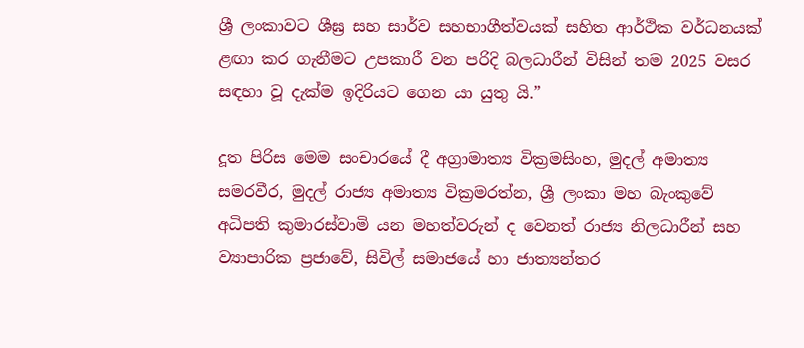ශ්‍රී ලංකාවට ශීඝ්‍ර සහ සාර්ව සහභාගීත්වයක් සහිත ආර්ථික වර්ධනයක් ළඟා කර ගැනීමට උපකාරී වන පරිදි බලධාරීන් විසින් තම 2025 වසර සඳහා වූ දැක්ම ඉදිරියට ගෙන යා යුතු යි.”

දූත පිරිස මෙම සංචාරයේ දී අග්‍රාමාත්‍ය වික්‍රමසිංහ, මුදල් අමාත්‍ය සමරවීර, මුදල් රාජ්‍ය අමාත්‍ය වික්‍රමරත්න, ශ්‍රී ලංකා මහ බැංකුවේ අධිපති කුමාරස්වාමි යන මහත්වරුන් ද වෙනත් රාජ්‍ය නිලධාරීන් සහ ව්‍යාපාරික ප්‍රජාවේ, සිවිල් සමාජයේ හා ජාත්‍යන්තර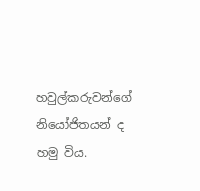හවුල්කරුවන්ගේ නියෝජිත‍යන් ද හමු විය.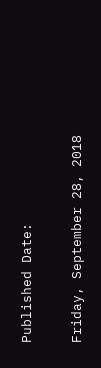Published Date:

Friday, September 28, 2018